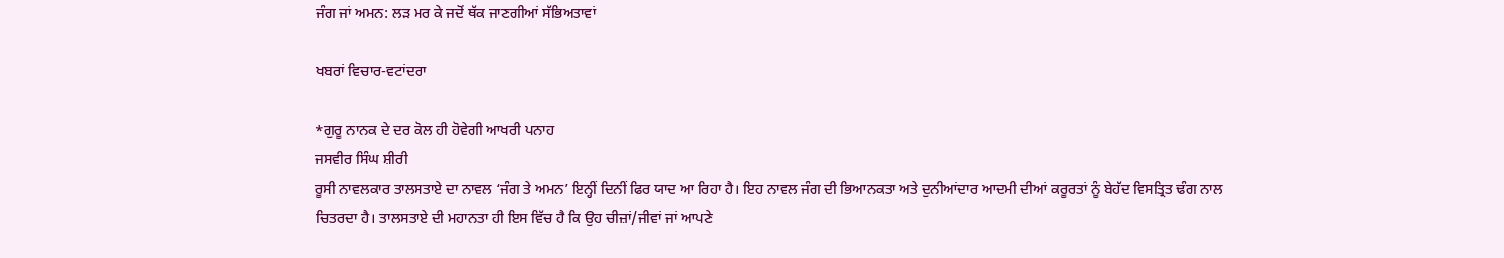ਜੰਗ ਜਾਂ ਅਮਨ: ਲੜ ਮਰ ਕੇ ਜਦੋਂ ਥੱਕ ਜਾਣਗੀਆਂ ਸੱਭਿਅਤਾਵਾਂ

ਖਬਰਾਂ ਵਿਚਾਰ-ਵਟਾਂਦਰਾ

*ਗੁਰੂ ਨਾਨਕ ਦੇ ਦਰ ਕੋਲ ਹੀ ਹੋਵੇਗੀ ਆਖਰੀ ਪਨਾਹ
ਜਸਵੀਰ ਸਿੰਘ ਸ਼ੀਰੀ
ਰੂਸੀ ਨਾਵਲਕਾਰ ਤਾਲਸਤਾਏ ਦਾ ਨਾਵਲ ‘ਜੰਗ ਤੇ ਅਮਨ’ ਇਨ੍ਹੀਂ ਦਿਨੀਂ ਫਿਰ ਯਾਦ ਆ ਰਿਹਾ ਹੈ। ਇਹ ਨਾਵਲ ਜੰਗ ਦੀ ਭਿਆਨਕਤਾ ਅਤੇ ਦੁਨੀਆਂਦਾਰ ਆਦਮੀ ਦੀਆਂ ਕਰੂਰਤਾਂ ਨੂੰ ਬੇਹੱਦ ਵਿਸਤ੍ਰਿਤ ਢੰਗ ਨਾਲ ਚਿਤਰਦਾ ਹੈ। ਤਾਲਸਤਾਏ ਦੀ ਮਹਾਨਤਾ ਹੀ ਇਸ ਵਿੱਚ ਹੈ ਕਿ ਉਹ ਚੀਜ਼ਾਂ/ਜੀਵਾਂ ਜਾਂ ਆਪਣੇ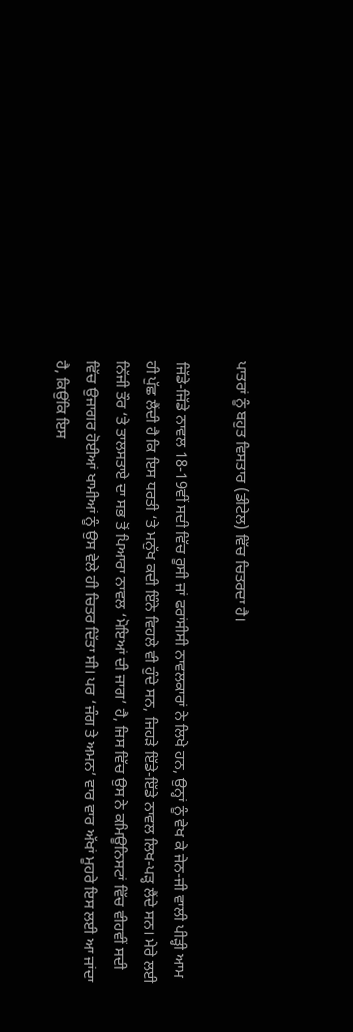ਪਾਤਰਾਂ ਨੂੰ ਬਹੁਤ ਵਿਸਤਾਰ (ਡੀਟੇਲ) ਵਿੱਚ ਚਿਤਰਦਾ ਹੈ।

ਜਿੱਡੇ-ਜਿੱਡੇ ਨਾਵਲ 18-19ਵੀਂ ਸਦੀ ਵਿੱਚ ਰੂਸੀ ਜਾਂ ਫਰਾਂਸੀਸੀ ਨਾਵਲਕਾਰਾਂ ਨੇ ਲਿਖੇ ਹਨ, ਉਨ੍ਹਾਂ ਨੂੰ ਵੇਖ ਕੇ ਜੇਨ-ਜੀ ਵਾਲੀ ਪੀੜ੍ਹੀ ਆਮ ਹੀ ਪੁੱਛ ਲੈਂਦੀ ਹੈ ਕਿ ਇਸ ਧਰਤੀ ‘ਤੇ ਮਨੁੱਖ ਕਦੀ ਇੰਨੇ ਵਿਹਲੇ ਵੀ ਹੁੰਦੇ ਸਨ, ਜਿਹੜੇ ਇੱਡੇ-ਇੱਡੇ ਨਾਵਲ ਲਿਖ-ਪੜ੍ਹ ਲੈਂਦੇ ਸਨ। ਮੇਰੇ ਲਈ ਨਿੱਜੀ ਤੌਰ ‘ਤੇ ਤਾਲਸਤਾਏ ਦਾ ਸਭ ਤੋਂ ਪਿਆਰਾ ਨਾਵਲ ‘ਮੋਇਆਂ ਦੀ ਜਾਗ’ ਹੈ, ਜਿਸ ਵਿੱਚ ਉਸ ਨੇ ਕਮਿਊਨਿਸਟਾਂ ਵਿੱਚ ਵੀਹਵੀਂ ਸਦੀ ਵਿੱਚ ਉਜਾਗਰ ਹੋਈਆਂ ਖਾਮੀਆਂ ਨੂੰ ਉਸ ਵੇਲੇ ਹੀ ਚਿਤਰ ਦਿੱਤਾ ਸੀ। ਪਰ ‘ਜੰਗ ਤੇ ਅਮਨ’ ਵਾਰ ਵਾਰ ਅੱਖਾਂ ਮੂਹਰੇ ਇਸ ਲਈ ਆ ਜਾਂਦਾ ਹੈ, ਕਿਉਂਕਿ ਇਸ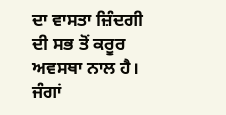ਦਾ ਵਾਸਤਾ ਜ਼ਿੰਦਗੀ ਦੀ ਸਭ ਤੋਂ ਕਰੂਰ ਅਵਸਥਾ ਨਾਲ ਹੈ। ਜੰਗਾਂ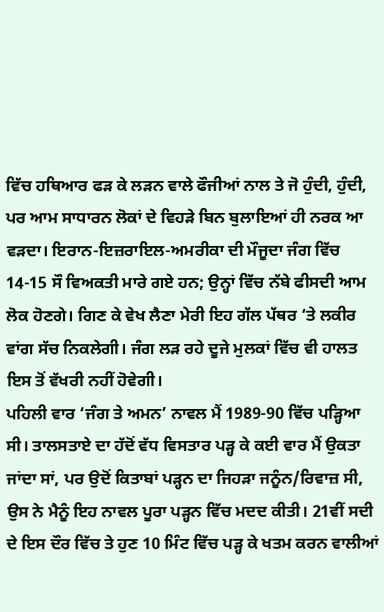ਵਿੱਚ ਹਥਿਆਰ ਫੜ ਕੇ ਲੜਨ ਵਾਲੇ ਫੌਜੀਆਂ ਨਾਲ ਤੇ ਜੋ ਹੁੰਦੀ, ਹੁੰਦੀ, ਪਰ ਆਮ ਸਾਧਾਰਨ ਲੋਕਾਂ ਦੇ ਵਿਹੜੇ ਬਿਨ ਬੁਲਾਇਆਂ ਹੀ ਨਰਕ ਆ ਵੜਦਾ। ਇਰਾਨ-ਇਜ਼ਰਾਇਲ-ਅਮਰੀਕਾ ਦੀ ਮੌਜੂਦਾ ਜੰਗ ਵਿੱਚ 14-15 ਸੌ ਵਿਅਕਤੀ ਮਾਰੇ ਗਏ ਹਨ; ਉਨ੍ਹਾਂ ਵਿੱਚ ਨੱਬੇ ਫੀਸਦੀ ਆਮ ਲੋਕ ਹੋਣਗੇ। ਗਿਣ ਕੇ ਵੇਖ ਲੈਣਾ ਮੇਰੀ ਇਹ ਗੱਲ ਪੱਥਰ ‘ਤੇ ਲਕੀਰ ਵਾਂਗ ਸੱਚ ਨਿਕਲੇਗੀ। ਜੰਗ ਲੜ ਰਹੇ ਦੂਜੇ ਮੁਲਕਾਂ ਵਿੱਚ ਵੀ ਹਾਲਤ ਇਸ ਤੋਂ ਵੱਖਰੀ ਨਹੀਂ ਹੋਵੇਗੀ।
ਪਹਿਲੀ ਵਾਰ ‘ਜੰਗ ਤੇ ਅਮਨ’ ਨਾਵਲ ਮੈਂ 1989-90 ਵਿੱਚ ਪੜ੍ਹਿਆ ਸੀ। ਤਾਲਸਤਾਏ ਦਾ ਹੱਦੋਂ ਵੱਧ ਵਿਸਤਾਰ ਪੜ੍ਹ ਕੇ ਕਈ ਵਾਰ ਮੈਂ ਉਕਤਾ ਜਾਂਦਾ ਸਾਂ, ਪਰ ਉਦੋਂ ਕਿਤਾਬਾਂ ਪੜ੍ਹਨ ਦਾ ਜਿਹੜਾ ਜਨੂੰਨ/ਰਿਵਾਜ਼ ਸੀ, ਉਸ ਨੇ ਮੈਨੂੰ ਇਹ ਨਾਵਲ ਪੂਰਾ ਪੜ੍ਹਨ ਵਿੱਚ ਮਦਦ ਕੀਤੀ। 21ਵੀਂ ਸਦੀ ਦੇ ਇਸ ਦੌਰ ਵਿੱਚ ਤੇ ਹੁਣ 10 ਮਿੰਟ ਵਿੱਚ ਪੜ੍ਹ ਕੇ ਖਤਮ ਕਰਨ ਵਾਲੀਆਂ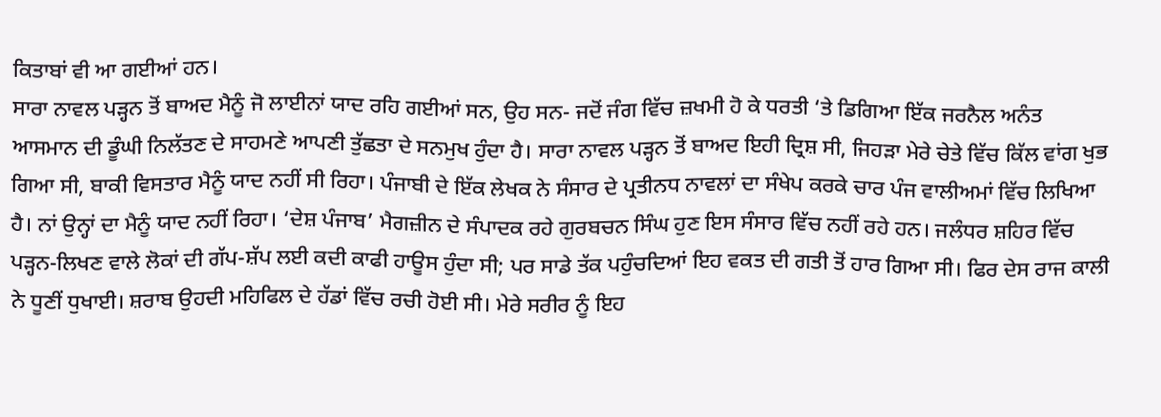ਕਿਤਾਬਾਂ ਵੀ ਆ ਗਈਆਂ ਹਨ।
ਸਾਰਾ ਨਾਵਲ ਪੜ੍ਹਨ ਤੋਂ ਬਾਅਦ ਮੈਨੂੰ ਜੋ ਲਾਈਨਾਂ ਯਾਦ ਰਹਿ ਗਈਆਂ ਸਨ, ਉਹ ਸਨ- ਜਦੋਂ ਜੰਗ ਵਿੱਚ ਜ਼ਖਮੀ ਹੋ ਕੇ ਧਰਤੀ ‘ਤੇ ਡਿਗਿਆ ਇੱਕ ਜਰਨੈਲ ਅਨੰਤ ਆਸਮਾਨ ਦੀ ਡੂੰਘੀ ਨਿਲੱਤਣ ਦੇ ਸਾਹਮਣੇ ਆਪਣੀ ਤੁੱਛਤਾ ਦੇ ਸਨਮੁਖ ਹੁੰਦਾ ਹੈ। ਸਾਰਾ ਨਾਵਲ ਪੜ੍ਹਨ ਤੋਂ ਬਾਅਦ ਇਹੀ ਦ੍ਰਿਸ਼ ਸੀ, ਜਿਹੜਾ ਮੇਰੇ ਚੇਤੇ ਵਿੱਚ ਕਿੱਲ ਵਾਂਗ ਖੁਭ ਗਿਆ ਸੀ, ਬਾਕੀ ਵਿਸਤਾਰ ਮੈਨੂੰ ਯਾਦ ਨਹੀਂ ਸੀ ਰਿਹਾ। ਪੰਜਾਬੀ ਦੇ ਇੱਕ ਲੇਖਕ ਨੇ ਸੰਸਾਰ ਦੇ ਪ੍ਰਤੀਨਧ ਨਾਵਲਾਂ ਦਾ ਸੰਖੇਪ ਕਰਕੇ ਚਾਰ ਪੰਜ ਵਾਲੀਅਮਾਂ ਵਿੱਚ ਲਿਖਿਆ ਹੈ। ਨਾਂ ਉਨ੍ਹਾਂ ਦਾ ਮੈਨੂੰ ਯਾਦ ਨਹੀਂ ਰਿਹਾ। ‘ਦੇਸ਼ ਪੰਜਾਬ’ ਮੈਗਜ਼ੀਨ ਦੇ ਸੰਪਾਦਕ ਰਹੇ ਗੁਰਬਚਨ ਸਿੰਘ ਹੁਣ ਇਸ ਸੰਸਾਰ ਵਿੱਚ ਨਹੀਂ ਰਹੇ ਹਨ। ਜਲੰਧਰ ਸ਼ਹਿਰ ਵਿੱਚ ਪੜ੍ਹਨ-ਲਿਖਣ ਵਾਲੇ ਲੋਕਾਂ ਦੀ ਗੱਪ-ਸ਼ੱਪ ਲਈ ਕਦੀ ਕਾਫੀ ਹਾਊਸ ਹੁੰਦਾ ਸੀ; ਪਰ ਸਾਡੇ ਤੱਕ ਪਹੁੰਚਦਿਆਂ ਇਹ ਵਕਤ ਦੀ ਗਤੀ ਤੋਂ ਹਾਰ ਗਿਆ ਸੀ। ਫਿਰ ਦੇਸ ਰਾਜ ਕਾਲੀ ਨੇ ਧੂਣੀਂ ਧੁਖਾਈ। ਸ਼ਰਾਬ ਉਹਦੀ ਮਹਿਫਿਲ ਦੇ ਹੱਡਾਂ ਵਿੱਚ ਰਚੀ ਹੋਈ ਸੀ। ਮੇਰੇ ਸਰੀਰ ਨੂੰ ਇਹ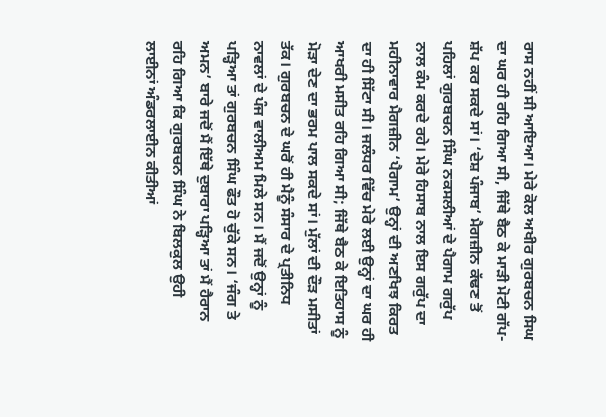ਰਾਸ ਨਹੀਂ ਸੀ ਆਇਆ। ਮੇਰੇ ਕੋਲ ਅਖੀਰ ਗੁਰਬਚਨ ਸਿਘ ਦਾ ਘਰ ਹੀ ਰਹਿ ਗਿਆ ਸੀ, ਜਿੱਥੇ ਬੈਠ ਕੇ ਮਾੜੀ ਮੋਟੀ ਗੱਪ-ਸ਼ੱਪ ਕਰ ਸਕਦੇ ਸਾਂ। ‘ਦੇਸ਼ ਪੰਜਾਬ’ ਮੈਗਜ਼ੀਨ ਕੱਢਣ ਤੋਂ ਪਹਿਲਾਂ ਗੁਰਬਚਨ ਸਿੰਘ ਨਕਸਲੀਆਂ ਦੇ ਪੈਗਾਮ ਗਰੁੱਪ ਨਾਲ ਕੰਮ ਕਰਦੇ ਰਹੇ। ਮੇਰੇ ਹਿਸਾਬ ਨਾਲ ਇਸ ਗਰੁੱਪ ਦਾ ਮਹੀਨਾਵਾਰ ਮੈਗਜ਼ੀਨ ‘ਪੈਗਾਮ’ ਉਨ੍ਹਾਂ ਦੀ ਅਣਖਿਝ ਕਿਰਤ ਦਾ ਹੀ ਸਿੱਟਾ ਸੀ। ਜਲੰਧਰ ਵਿੱਚ ਮੇਰੇ ਲਈ ਉਨ੍ਹਾਂ ਦਾ ਘਰ ਹੀ ਆਖਰੀ ਮਸੀਤ ਰਹਿ ਗਿਆ ਸੀ; ਜਿੱਥੇ ਬੈਠ ਕੇ ਇਤਿਹਾਸ ਨੂੰ ਮੋੜਾ ਦੇਣ ਦਾ ਭਰਮ ਪਾਲ ਸਕਦੇ ਸਾਂ। ਮੁੱਲਾਂ ਦੀ ਦੌੜ ਮਸੀਤਾਂ ਤੱਕ। ਗੁਰਬਚਨ ਦੇ ਘਰੋਂ ਹੀ ਮੈਨੂੰ ਸੰਸਾਰ ਦੇ ਪ੍ਰਤੀਨਿਧ ਨਾਵਲਾਂ ਦੇ ਪੰਜ ਵਾਲੀਅਮ ਮਿਲੇ ਸਨ। ਮੈਂ ਜਦੋਂ ਉਨ੍ਹਾਂ ਨੂੰ ਪੜ੍ਹਿਆ ਤਾਂ ਗੁਰਬਚਨ ਸਿੰਘ ਫੌਤ ਹੋ ਚੁੱਕੇ ਸਨ। ‘ਜੰਗ ਤੇ ਅਮਨ’ ਬਾਰੇ ਜਦੋਂ ਮੈਂ ਇੱਥੇ ਦੁਬਾਰਾ ਪੜ੍ਹਿਆ ਤਾਂ ਮੈਂ ਹੈਰਾਨ ਰਹਿ ਗਿਆ ਕਿ ਗੁਰਬਚਨ ਸਿੰਘ ਨੇ ਬਿਲਕੁਲ ਉਹੀ ਲਾਈਨਾਂ ਅੰਡਰਲਾਈਨ ਕੀਤੀਆਂ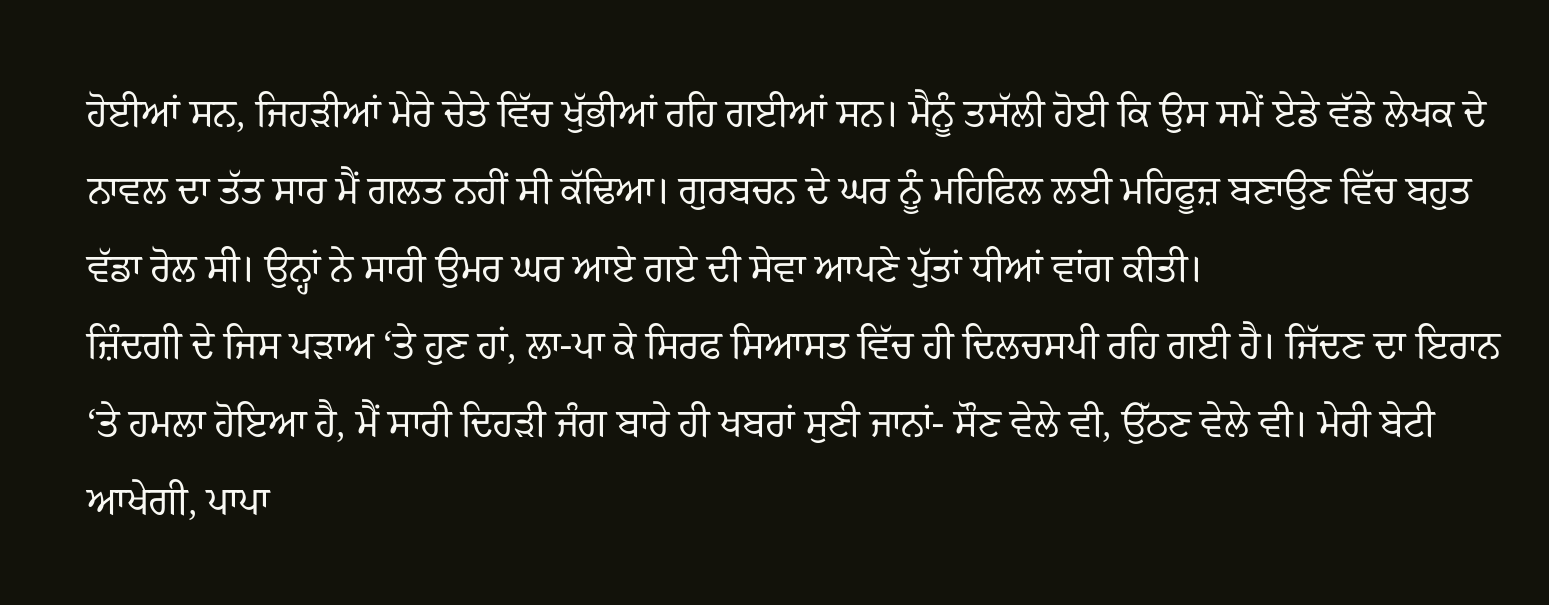ਹੋਈਆਂ ਸਨ, ਜਿਹੜੀਆਂ ਮੇਰੇ ਚੇਤੇ ਵਿੱਚ ਖੁੱਭੀਆਂ ਰਹਿ ਗਈਆਂ ਸਨ। ਮੈਨੂੰ ਤਸੱਲੀ ਹੋਈ ਕਿ ਉਸ ਸਮੇਂ ਏਡੇ ਵੱਡੇ ਲੇਖਕ ਦੇ ਨਾਵਲ ਦਾ ਤੱਤ ਸਾਰ ਮੈਂ ਗਲਤ ਨਹੀਂ ਸੀ ਕੱਢਿਆ। ਗੁਰਬਚਨ ਦੇ ਘਰ ਨੂੰ ਮਹਿਫਿਲ ਲਈ ਮਹਿਫੂਜ਼ ਬਣਾਉਣ ਵਿੱਚ ਬਹੁਤ ਵੱਡਾ ਰੋਲ ਸੀ। ਉਨ੍ਹਾਂ ਨੇ ਸਾਰੀ ਉਮਰ ਘਰ ਆਏ ਗਏ ਦੀ ਸੇਵਾ ਆਪਣੇ ਪੁੱਤਾਂ ਧੀਆਂ ਵਾਂਗ ਕੀਤੀ।
ਜ਼ਿੰਦਗੀ ਦੇ ਜਿਸ ਪੜਾਅ ‘ਤੇ ਹੁਣ ਹਾਂ, ਲਾ-ਪਾ ਕੇ ਸਿਰਫ ਸਿਆਸਤ ਵਿੱਚ ਹੀ ਦਿਲਚਸਪੀ ਰਹਿ ਗਈ ਹੈ। ਜਿੱਦਣ ਦਾ ਇਰਾਨ ‘ਤੇ ਹਮਲਾ ਹੋਇਆ ਹੈ, ਮੈਂ ਸਾਰੀ ਦਿਹੜੀ ਜੰਗ ਬਾਰੇ ਹੀ ਖਬਰਾਂ ਸੁਣੀ ਜਾਨਾਂ- ਸੌਣ ਵੇਲੇ ਵੀ, ਉੱਠਣ ਵੇਲੇ ਵੀ। ਮੇਰੀ ਬੇਟੀ ਆਖੇਗੀ, ਪਾਪਾ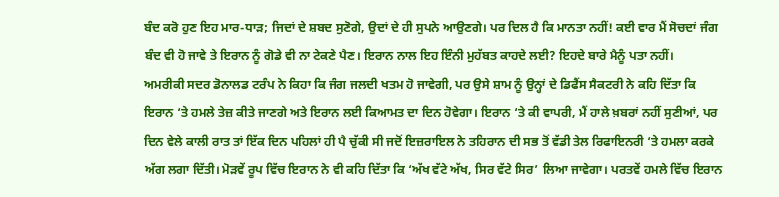ਬੰਦ ਕਰੋ ਹੁਣ ਇਹ ਮਾਰ-ਧਾੜ; ਜਿਦਾਂ ਦੇ ਸ਼ਬਦ ਸੁਣੋਗੇ, ਉਦਾਂ ਦੇ ਹੀ ਸੁਪਨੇ ਆਉਣਗੇ। ਪਰ ਦਿਲ ਹੈ ਕਿ ਮਾਨਤਾ ਨਹੀਂ! ਕਈ ਵਾਰ ਮੈਂ ਸੋਚਦਾਂ ਜੰਗ ਬੰਦ ਵੀ ਹੋ ਜਾਵੇ ਤੇ ਇਰਾਨ ਨੂੰ ਗੋਡੇ ਵੀ ਨਾ ਟੇਕਣੇ ਪੈਣ। ਇਰਾਨ ਨਾਲ ਇਹ ਇੰਨੀ ਮੁਹੱਬਤ ਕਾਹਦੇ ਲਈ? ਇਹਦੇ ਬਾਰੇ ਮੈਨੂੰ ਪਤਾ ਨਹੀਂ।
ਅਮਰੀਕੀ ਸਦਰ ਡੋਨਾਲਡ ਟਰੰਪ ਨੇ ਕਿਹਾ ਕਿ ਜੰਗ ਜਲਦੀ ਖਤਮ ਹੋ ਜਾਵੇਗੀ, ਪਰ ਉਸੇ ਸ਼ਾਮ ਨੂੰ ਉਨ੍ਹਾਂ ਦੇ ਡਿਫੈਂਸ ਸੈਕਟਰੀ ਨੇ ਕਹਿ ਦਿੱਤਾ ਕਿ ਇਰਾਨ ‘ਤੇ ਹਮਲੇ ਤੇਜ਼ ਕੀਤੇ ਜਾਣਗੇ ਅਤੇ ਇਰਾਨ ਲਈ ਕਿਆਮਤ ਦਾ ਦਿਨ ਹੋਵੇਗਾ। ਇਰਾਨ ‘ਤੇ ਕੀ ਵਾਪਰੀ, ਮੈਂ ਹਾਲੇ ਖ਼ਬਰਾਂ ਨਹੀਂ ਸੁਣੀਆਂ, ਪਰ ਦਿਨ ਵੇਲੇ ਕਾਲੀ ਰਾਤ ਤਾਂ ਇੱਕ ਦਿਨ ਪਹਿਲਾਂ ਹੀ ਪੈ ਚੁੱਕੀ ਸੀ ਜਦੋਂ ਇਜ਼ਰਾਇਲ ਨੇ ਤਹਿਰਾਨ ਦੀ ਸਭ ਤੋਂ ਵੱਡੀ ਤੇਲ ਰਿਫਾਇਨਰੀ ‘ਤੇ ਹਮਲਾ ਕਰਕੇ ਅੱਗ ਲਗਾ ਦਿੱਤੀ। ਮੋੜਵੇਂ ਰੂਪ ਵਿੱਚ ਇਰਾਨ ਨੇ ਵੀ ਕਹਿ ਦਿੱਤਾ ਕਿ ‘ਅੱਖ ਵੱਟੇ ਅੱਖ, ਸਿਰ ਵੱਟੇ ਸਿਰ’ ਲਿਆ ਜਾਵੇਗਾ। ਪਰਤਵੇਂ ਹਮਲੇ ਵਿੱਚ ਇਰਾਨ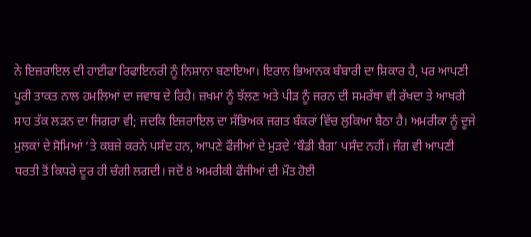ਨੇ ਇਜ਼ਰਾਇਲ ਦੀ ਹਾਈਫਾ ਰਿਫਾਇਨਰੀ ਨੂੰ ਨਿਸ਼ਾਨਾ ਬਣਾਇਆ। ਇਰਾਨ ਭਿਆਨਕ ਬੰਬਾਰੀ ਦਾ ਸ਼ਿਕਾਰ ਹੈ, ਪਰ ਆਪਣੀ ਪੂਰੀ ਤਾਕਤ ਨਾਲ ਹਮਲਿਆਂ ਦਾ ਜਵਾਬ ਦੇ ਰਿਹੈ। ਜ਼ਖਮਾਂ ਨੂੰ ਝੱਲਣ ਅਤੇ ਪੀੜ ਨੂੰ ਜਰਨ ਦੀ ਸਮਰੱਥਾ ਵੀ ਰੱਖਦਾ ਤੇ ਆਖਰੀ ਸਾਹ ਤੱਕ ਲੜਨ ਦਾ ਜਿਗਰਾ ਵੀ; ਜਦਕਿ ਇਜ਼ਰਾਇਲ ਦਾ ਸੱਭਿਅਕ ਜਗਤ ਬੰਕਰਾਂ ਵਿੱਚ ਲੁਕਿਆ ਬੈਠਾ ਹੈ। ਅਮਰੀਕਾ ਨੂੰ ਦੂਜੇ ਮੁਲਕਾਂ ਦੇ ਸੋਮਿਆਂ ‘ਤੇ ਕਬਜ਼ੇ ਕਰਨੇ ਪਸੰਦ ਹਨ, ਆਪਣੇ ਫੌਜੀਆਂ ਦੇ ਮੁੜਦੇ ‘ਬੌਡੀ ਬੈਗ’ ਪਸੰਦ ਨਹੀਂ। ਜੰਗ ਵੀ ਆਪਣੀ ਧਰਤੀ ਤੋਂ ਕਿਧਰੇ ਦੂਰ ਹੀ ਚੰਗੀ ਲਗਦੀ। ਜਦੋਂ 8 ਅਮਰੀਕੀ ਫੌਜੀਆਂ ਦੀ ਮੌਤ ਹੋਈ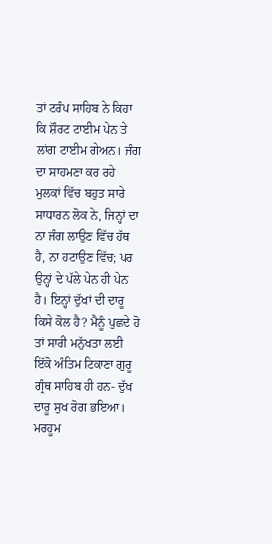ਤਾਂ ਟਰੰਪ ਸਾਹਿਬ ਨੇ ਕਿਹਾ ਕਿ ਸ਼ੌਰਟ ਟਾਈਮ ਪੇਨ ਤੇ ਲਾਂਗ ਟਾਈਮ ਗੇਅਨ। ਜੰਗ ਦਾ ਸਾਹਮਣਾ ਕਰ ਰਹੇ ਮੁਲਕਾਂ ਵਿੱਚ ਬਹੁਤ ਸਾਰੇ ਸਾਧਾਰਨ ਲੋਕ ਨੇ, ਜਿਨ੍ਹਾਂ ਦਾ ਨਾ ਜੰਗ ਲਾਉਣ ਵਿੱਚ ਹੱਥ ਹੈ, ਨਾ ਹਟਾਉਣ ਵਿੱਚ; ਪਰ ਉਨ੍ਹਾਂ ਦੇ ਪੱਲੇ ਪੇਨ ਹੀ ਪੇਨ ਹੈ। ਇਨ੍ਹਾਂ ਦੁੱਖਾਂ ਦੀ ਦਾਰੂ ਕਿਸੇ ਕੋਲ ਹੈ? ਮੈਨੂੰ ਪੁਛਦੇ ਹੋ ਤਾਂ ਸਾਰੀ ਮਨੁੱਖਤਾ ਲਈ ਇੱਕੋ ਅੰਤਿਮ ਟਿਕਾਣਾ ਗੁਰੂ ਗ੍ਰੰਥ ਸਾਹਿਬ ਹੀ ਹਨ- ਦੁੱਖ ਦਾਰੂ ਸੁਖ ਰੋਗ ਭਇਆ। ਮਰਹੂਮ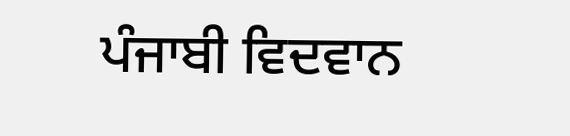ਪੰਜਾਬੀ ਵਿਦਵਾਨ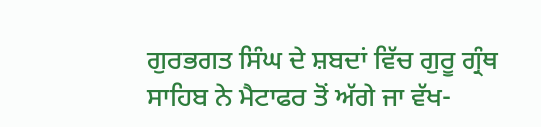ਗੁਰਭਗਤ ਸਿੰਘ ਦੇ ਸ਼ਬਦਾਂ ਵਿੱਚ ਗੁਰੂ ਗ੍ਰੰਥ ਸਾਹਿਬ ਨੇ ਮੈਟਾਫਰ ਤੋਂ ਅੱਗੇ ਜਾ ਵੱਖ-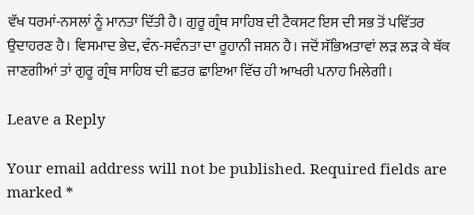ਵੱਖ ਧਰਮਾਂ-ਨਸਲਾਂ ਨੂੰ ਮਾਨਤਾ ਦਿੱਤੀ ਹੈ। ਗੁਰੂ ਗ੍ਰੰਥ ਸਾਹਿਬ ਦੀ ਟੈਕਸਟ ਇਸ ਦੀ ਸਭ ਤੋਂ ਪਵਿੱਤਰ ਉਦਾਹਰਣ ਹੈ। ਵਿਸਮਾਦ ਭੇਦ, ਵੰਨ-ਸਵੰਨਤਾ ਦਾ ਰੂਹਾਨੀ ਜਸ਼ਨ ਹੈ। ਜਦੋਂ ਸੱਭਿਅਤਾਵਾਂ ਲੜ ਲੜ ਕੇ ਥੱਕ ਜਾਣਗੀਆਂ ਤਾਂ ਗੁਰੂ ਗ੍ਰੰਥ ਸਾਹਿਬ ਦੀ ਛਤਰ ਛਾਇਆ ਵਿੱਚ ਹੀ ਆਖਰੀ ਪਨਾਹ ਮਿਲੇਗੀ।

Leave a Reply

Your email address will not be published. Required fields are marked *